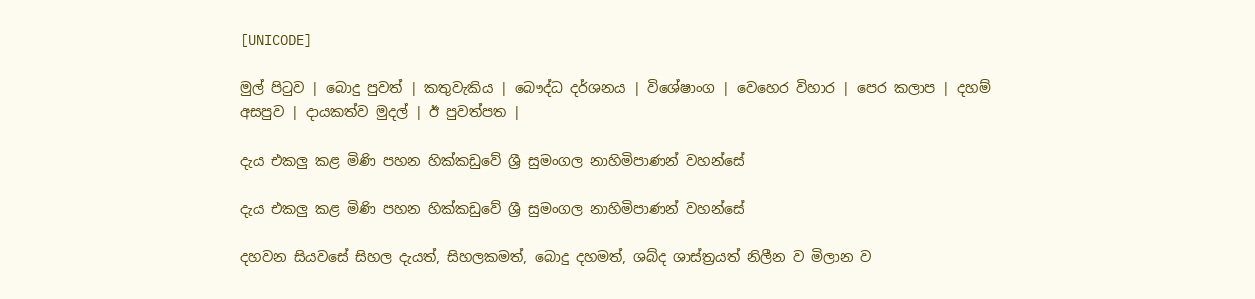[UNICODE]

මුල් පිටුව | බොදු පුවත් | කතුවැකිය | බෞද්ධ දර්ශනය | විශේෂාංග | වෙහෙර විහාර | පෙර කලාප | දහම් අසපුව | දායකත්ව මුදල් | ඊ පුවත්පත |

දැය එකලු කළ මිණි පහන හික්කඩුවේ ශ්‍රී සුමංගල නාහිමිපාණන් වහන්සේ

දැය එකලු කළ මිණි පහන හික්කඩුවේ ශ්‍රී සුමංගල නාහිමිපාණන් වහන්සේ

දහවන සියවසේ සිහල දැයත්, සිහලකමත්, බොදු දහමත්, ශබ්ද ශාස්ත්‍රයත් නිලීන ව මිලාන ව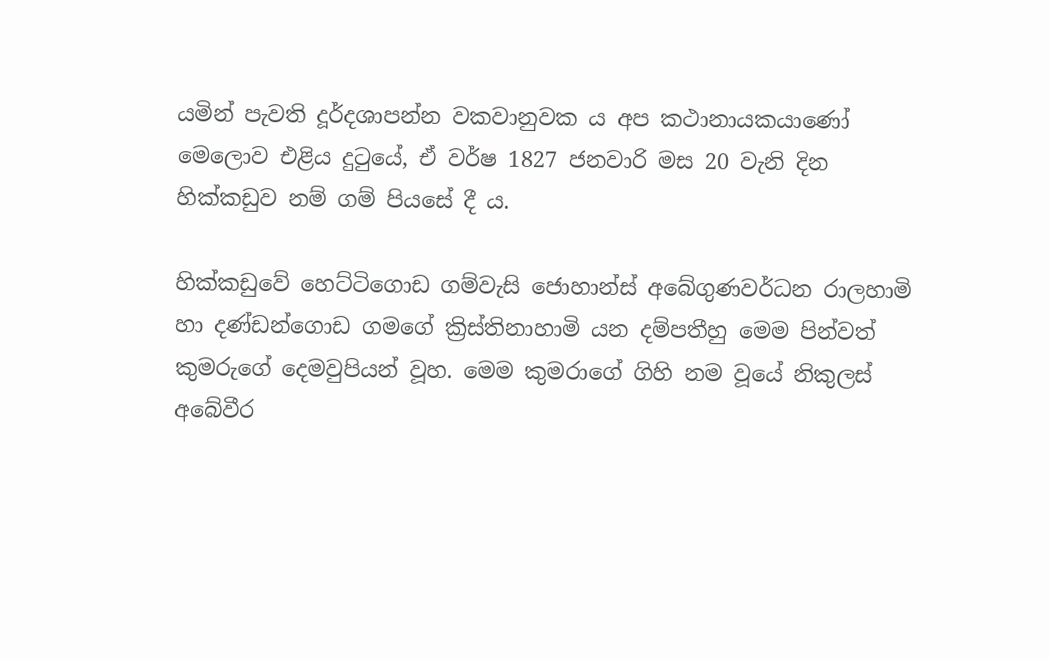යමින් පැවති දූර්දශාපන්න වකවානුවක ය අප කථානායකයාණෝ මෙලොව එළිය දුටුයේ, ඒ වර්ෂ 1827 ජනවාරි මස 20 වැනි දින හික්කඩුව නම් ගම් පියසේ දී ය.

හික්කඩුවේ හෙට්ටිගොඩ ගම්වැසි ජොහාන්ස් අබේගුණවර්ධන රාලහාමි හා දණ්ඩන්ගොඩ ගමගේ ක්‍රිස්තිනාහාමි යන දම්පතීහු මෙම පින්වත් කුමරුගේ දෙමවුපියන් වූහ. මෙම කුමරාගේ ගිහි නම වූයේ නිකුලස් අබේවීර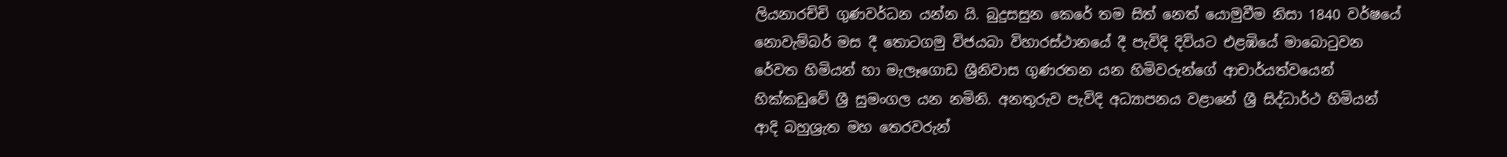ලියනාරච්චි ගුණවර්ධන යන්න යි. බුදුසසුන කෙරේ තම සිත් නෙත් යොමුවීම නිසා 1840 වර්ෂයේ නොවැම්බර් මස දී තොටගමු විජයබා විහාරස්ථානයේ දී පැවිදි දිවියට එළඹියේ මාබොටුවන රේවත හිමියන් හා මැලෑගොඩ ශ්‍රීනිවාස ගුණරතන යන හිමිවරුන්ගේ ආචාර්යත්වයෙන් හික්කඩුවේ ශ්‍රී සුමංගල යන නමිනි. අනතුරුව පැවිදි අධ්‍යාපනය වළානේ ශ්‍රී සිද්ධාර්ථ හිමියන් ආදි බහුශ්‍රැත මහ තෙරවරුන්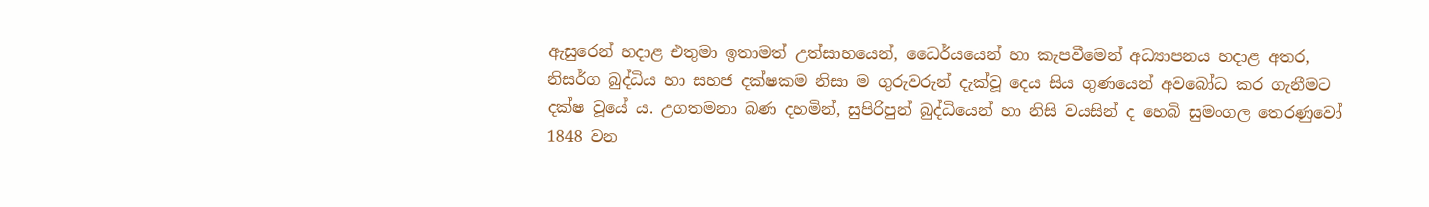ඇසුරෙන් හදාළ එතුමා ඉතාමත් උත්සාහයෙන්, ධෛර්යයෙන් හා කැපවීමෙන් අධ්‍යාපනය හදාළ අතර, නිසර්ග බුද්ධිය හා සහජ දක්ෂකම නිසා ම ගුරුවරුන් දැක්වූ දෙය සිය ගුණයෙන් අවබෝධ කර ගැනීමට දක්ෂ වූයේ ය. උගතමනා බණ දහමින්, සුපිරිපුන් බුද්ධියෙන් හා නිසි වයසින් ද හෙබි සුමංගල තෙරණුවෝ 1848 වන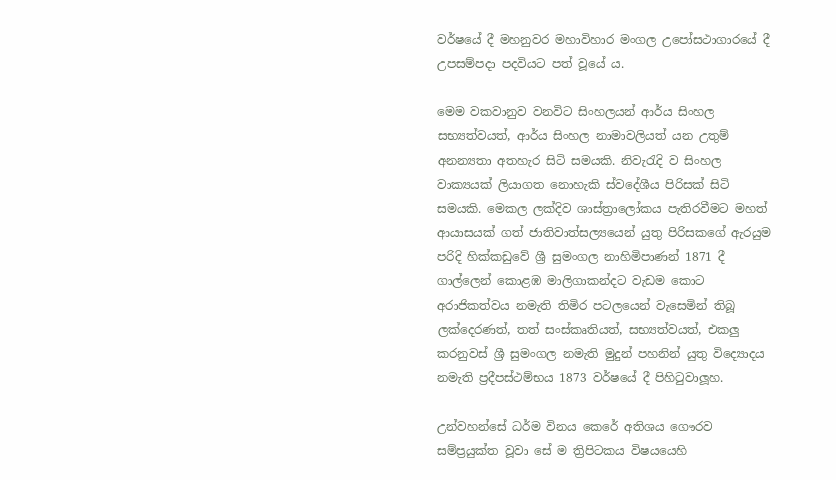වර්ෂයේ දී මහනුවර මහාවිහාර මංගල උපෝසථාගාරයේ දී උපසම්පදා පදවියට පත් වූයේ ය.

මෙම වකවානුව වනවිට සිංහලයන් ආර්ය සිංහල සභ්‍යත්වයත්, ආර්ය සිංහල නාමාවලියත් යන උතුම් අනන්‍යතා අතහැර සිටි සමයකි. නිවැරැදි ව සිංහල වාක්‍යයක් ලියාගත නොහැකි ස්වදේශීය පිරිසක් සිටි සමයකි. මෙකල ලක්දිව ශාස්ත්‍රාලෝකය පැතිරවීමට මහත් ආයාසයක් ගත් ජාතිවාත්සල්‍යයෙන් යුතු පිරිසකගේ ඇරයුම පරිදි හික්කඩුවේ ශ්‍රී සුමංගල නාහිමිපාණන් 1871 දී ගාල්ලෙන් කොළඹ මාලිගාකන්දට වැඩම කොට අරාජිකත්වය නමැති තිමිර පටලයෙන් වැසෙමින් තිබූ ලක්දෙරණත්, තත් සංස්කෘතියත්, සභ්‍යත්වයත්, එකලු කරනුවස් ශ්‍රී සුමංගල නමැති මුදුන් පහනින් යුතු විද්‍යොදය නමැති ප්‍රදීපස්ථම්භය 1873 වර්ෂයේ දී පිහිටුවාලූහ.

උන්වහන්සේ ධර්ම විනය කෙරේ අතිශය ගෞරව සම්ප්‍රයුක්ත වූවා සේ ම ත්‍රිපිටකය විෂයයෙහි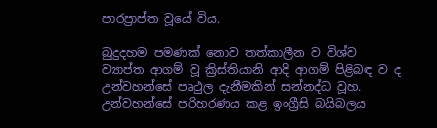පාරප්‍රාප්ත වූයේ විය.

බුදුදහම පමණක් නොව තත්කාලීන ව විශ්ව ව්‍යාප්ත ආගම් වූ ක්‍රිස්තියානි ආදි ආගම් පිළිබඳ ව ද උන්වහන්සේ පෘථුල දැනීමකින් සන්නද්ධ වූහ. උන්වහන්සේ පරිහරණය කළ ඉංග්‍රීසි බයිබලය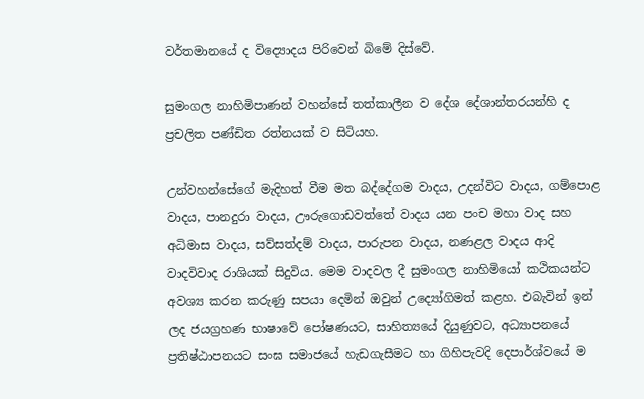වර්තමානයේ ද විද්‍යොදය පිරිවෙන් බිමේ දිස්වේ.

සුමංගල නාහිමිපාණන් වහන්සේ තත්කාලීන ව දේශ දේශාන්තරයන්හි ද ප්‍රචලිත පණ්ඩිත රත්නයක් ව සිටියහ.

උන්වහන්සේගේ මැදිහත් වීම මත බද්දේගම වාදය, උදන්විට වාදය, ගම්පොළ වාදය, පානදුරා වාදය, ඌරුගොඩවත්තේ වාදය යන පංච මහා වාද සහ අධිමාස වාදය, සව්සත්දම් වාදය, පාරුපන වාදය, නණළල වාදය ආදි වාදවිවාද රාශියක් සිදුවිය. මෙම වාදවල දී සුමංගල නාහිමියෝ කථිකයන්ට අවශ්‍ය කරන කරුණු සපයා දෙමින් ඔවුන් උද්‍යෝගිමත් කළහ. එබැවින් ඉන් ලද ජයග්‍රහණ භාෂාවේ පෝෂණයට, සාහිත්‍යයේ දියුණුවට, අධ්‍යාපනයේ ප්‍රතිෂ්ඨාපනයට සංඝ සමාජයේ හැඩගැසීමට හා ගිහිපැවදි දෙපාර්ශ්වයේ ම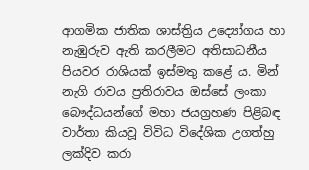ආගමික ජාතික ශාස්ත්‍රිය උද්‍යෝගය හා නැඹුරුව ඇති කරලීමට අතිසාධනීය පියවර රාශියක් ඉස්මතු කළේ ය. මින් නැගි රාවය ප්‍රතිරාවය ඔස්සේ ලංකා බෞද්ධයන්ගේ මහා ජයග්‍රහණ පිළිබඳ වාර්තා කියවූ විවිධ විදේශික උගත්හු ලක්දිව කරා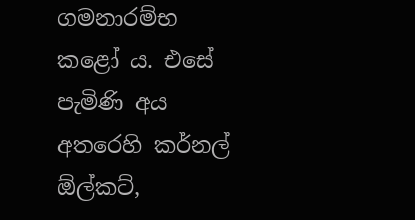ගමනාරම්භ කළෝ ය. එසේ පැමිණි අය අතරෙහි කර්නල් ඕල්කට්,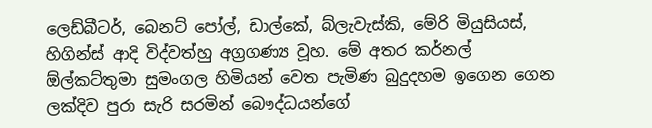ලෙඩ්බීටර්, බෙනට් පෝල්, ඩාල්කේ, බ්ලැවැස්කි, මේරි මියුසියස්, හිගින්ස් ආදි විද්වත්හු අග්‍රගණ්‍ය වූහ. මේ අතර කර්නල් ඕල්කට්තුමා සුමංගල හිමියන් වෙත පැමිණ බුදුදහම ඉගෙන ගෙන ලක්දිව පුරා සැරි සරමින් බෞද්ධයන්ගේ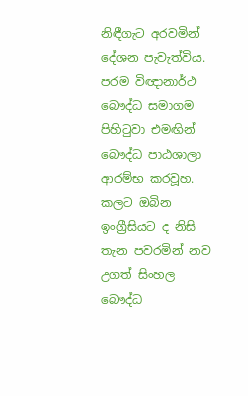නිඳීගැට අරවමින් දේශන පැවැත්විය. පරම විඥානාර්ථ බෞද්ධ සමාගම පිහිටුවා එමඟින් බෞද්ධ පාඨශාලා ආරම්භ කරවූහ. කලට ඔබින ඉංග්‍රීසියට ද නිසි තැන පවරමින් නව උගත් සිංහල බෞද්ධ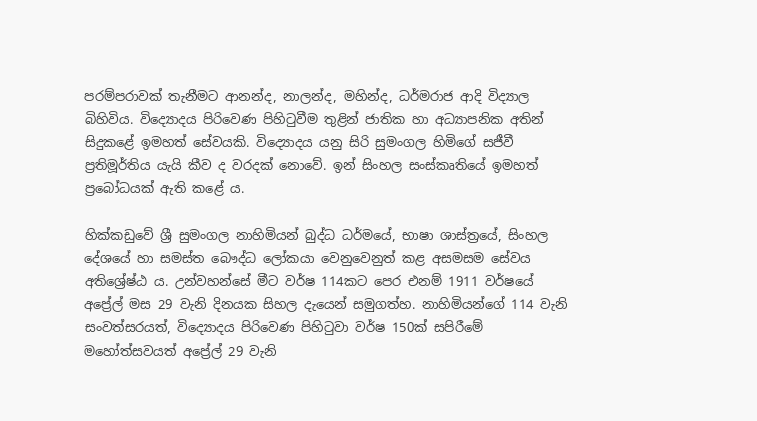පරම්පරාවක් තැනීමට ආනන්ද, නාලන්ද, මහින්ද, ධර්මරාජ ආදි විද්‍යාල බිහිවිය. විද්‍යොදය පිරිවෙණ පිහිටුවීම තුළින් ජාතික හා අධ්‍යාපනික අතින් සිදුකළේ ඉමහත් සේවයකි. විද්‍යොදය යනු සිරි සුමංගල හිමිගේ සජීවී ප්‍රතිමූර්තිය යැයි කීව ද වරදක් නොවේ. ඉන් සිංහල සංස්කෘතියේ ඉමහත් ප්‍රබෝධයක් ඇති කළේ ය.

හික්කඩුවේ ශ්‍රී සුමංගල නාහිමියන් බුද්ධ ධර්මයේ, භාෂා ශාස්ත්‍රයේ, සිංහල දේශයේ හා සමස්ත බෞද්ධ ලෝකයා වෙනුවෙනුත් කළ අසමසම සේවය අතිශ්‍රේෂ්ඨ ය. උන්වහන්සේ මීට වර්ෂ 114කට පෙර එනම් 1911 වර්ෂයේ අප්‍රේල් මස 29 වැනි දිනයක සිහල දැයෙන් සමුගත්හ. නාහිමියන්ගේ 114 වැනි සංවත්සරයත්, විද්‍යොදය පිරිවෙණ පිහිටුවා වර්ෂ 150ක් සපිරීමේ මහෝත්සවයත් අප්‍රේල් 29 වැනි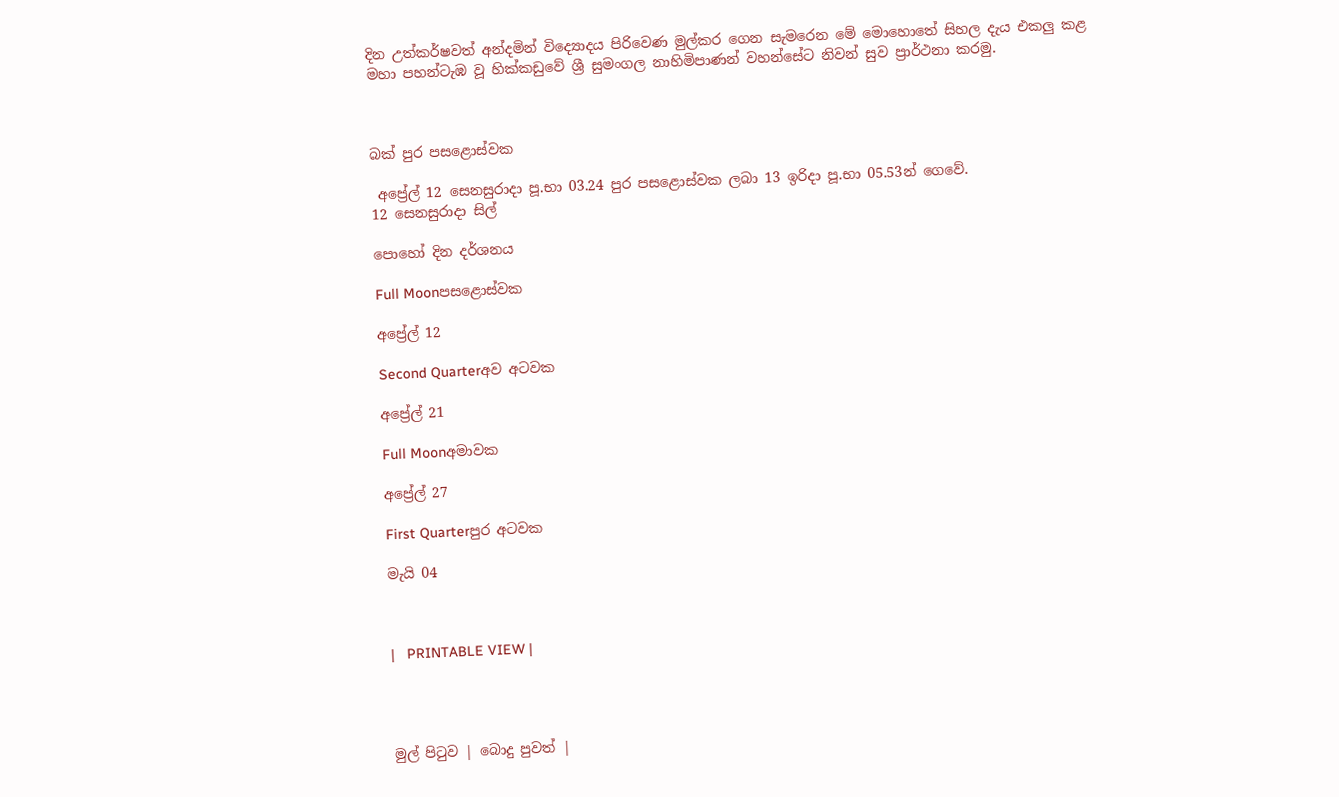දින උත්කර්ෂවත් අන්දමින් විද්‍යොදය පිරිවෙණ මුල්කර ගෙන සැමරෙන මේ මොහොතේ සිහල දැය එකලු කළ මහා පහන්ටැඹ වූ හික්කඩුවේ ශ්‍රී සුමංගල නාහිමිපාණන් වහන්සේට නිවන් සුව ප්‍රාර්ථනා කරමු.



බක් පුර පසළොස්වක

 අප්‍රේල් 12 සෙනසුරාදා පූ.භා 03.24 පුර පසළොස්වක ලබා 13 ඉරිදා පූ.භා 05.53න් ගෙවේ.
12 සෙනසුරාදා සිල්

පොහෝ දින දර්ශනය

Full Moonපසළොස්වක

අප්‍රේල් 12

Second Quarterඅව අටවක

අප්‍රේල් 21

Full Moonඅමාවක

අප්‍රේල් 27

First Quarterපුර අටවක

මැයි 04



|   PRINTABLE VIEW |




මුල් පිටුව | බොදු පුවත් |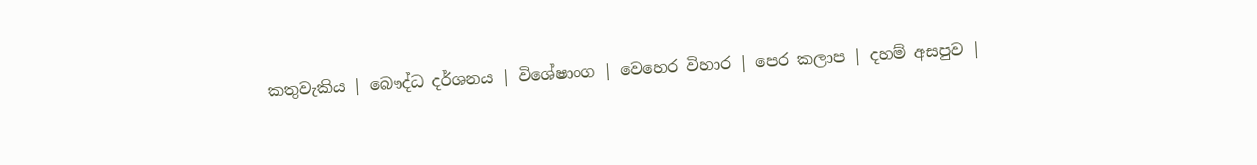කතුවැකිය | බෞද්ධ දර්ශනය | විශේෂාංග | වෙහෙර විහාර | පෙර කලාප | දහම් අසපුව |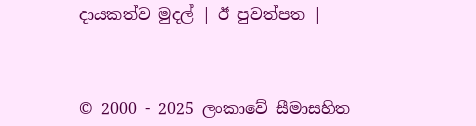දායකත්ව මුදල් | ඊ පුවත්පත |



© 2000 - 2025 ලංකාවේ සීමාසහිත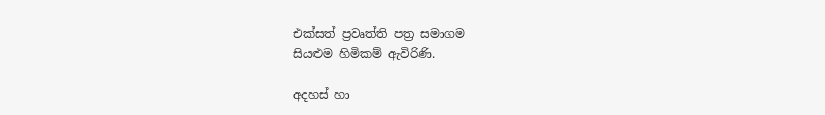එක්සත් ප්‍රවෘත්ති පත්‍ර සමාගම
සියළුම හිමිකම් ඇවිරිණි.

අදහස් හා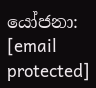යෝජනා: [email protected]